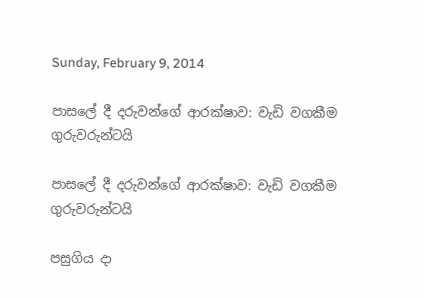Sunday, February 9, 2014

පාසලේ දී දරුවන්ගේ ආරක්ෂාව: වැඩි වගකීම ගුරුවරුන්ටයි

පාසලේ දී දරුවන්ගේ ආරක්ෂාව: වැඩි වගකීම ගුරුවරුන්ටයි

පසුගිය දා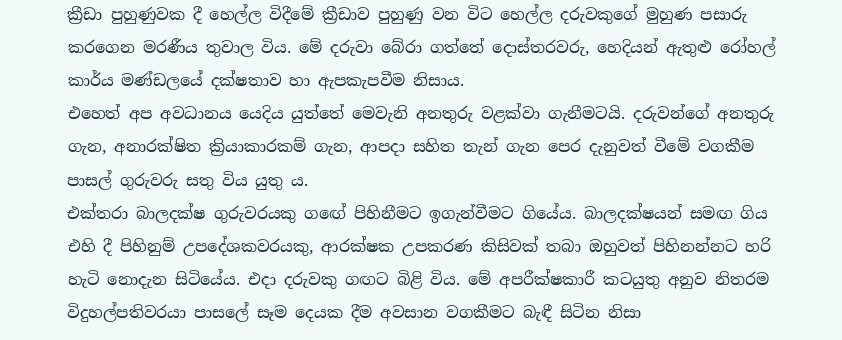ක්‍රීඩා පුහුණුවක දී හෙල්ල විදීමේ ක්‍රීඩාව පුහුණු වන විට හෙල්ල දරුවකුගේ මුහුණ පසාරු කරගෙන මරණීය තුවාල විය. මේ දරුවා බේරා ගත්තේ දොස්තරවරු, හෙදියන් ඇතුළු රෝහල් කාර්ය මණ්ඩලයේ දක්ෂතාව හා ඇපකැපවීම නිසාය.
එහෙත් අප අවධානය යෙදිය යුත්තේ මෙවැනි අනතුරු වළක්වා ගැනීමටයි. දරුවන්ගේ අනතුරු ගැන, අනාරක්ෂිත ක්‍රියාකාරකම් ගැන, ආපදා සහිත තැන් ගැන පෙර දැනුවත් වීමේ වගකීම පාසල් ගුරුවරු සතු විය යුතු ය.
එක්තරා බාලදක්ෂ ගුරුවරයකු ගඟේ පිහිනීමට ඉගැන්වීමට ගියේය. බාලදක්ෂයන් සමඟ ගිය එහි දී පිහිනුම් උපදේශකවරයකු, ආරක්ෂක උපකරණ කිසිවක් තබා ඔහුවත් පිහිනන්නට හරි හැටි නොදැන සිටියේය. එදා දරුවකු ගඟට බිළි විය. මේ අපරීක්ෂකාරී කටයුතු අනුව නිතරම විදුහල්පතිවරයා පාසලේ සෑම දෙයක දීම අවසාන වගකීමට බැඳී සිටින නිසා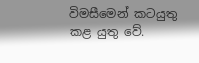විමසීමෙන් කටයුතු කළ යුතු වේ.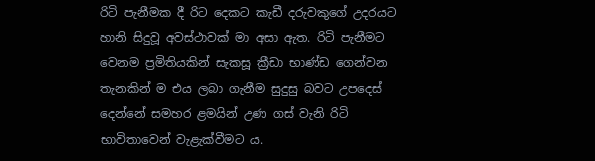රිටි පැනීමක දී රිට දෙකට කැඩී දරුවකුගේ උදරයට හානි සිදුවූ අවස්ථාවක් මා අසා ඇත. රිටි පැනීමට වෙනම ප්‍රමිතියකින් සැකසූ ක්‍රීඩා භාණ්ඩ ගෙන්වන තැනකින් ම එය ලබා ගැනීම සුදුසු බවට උපදෙස් දෙන්නේ සමහර ළමයින් උණ ගස් වැනි රිටි භාවිතාවෙන් වැළැක්වීමට ය.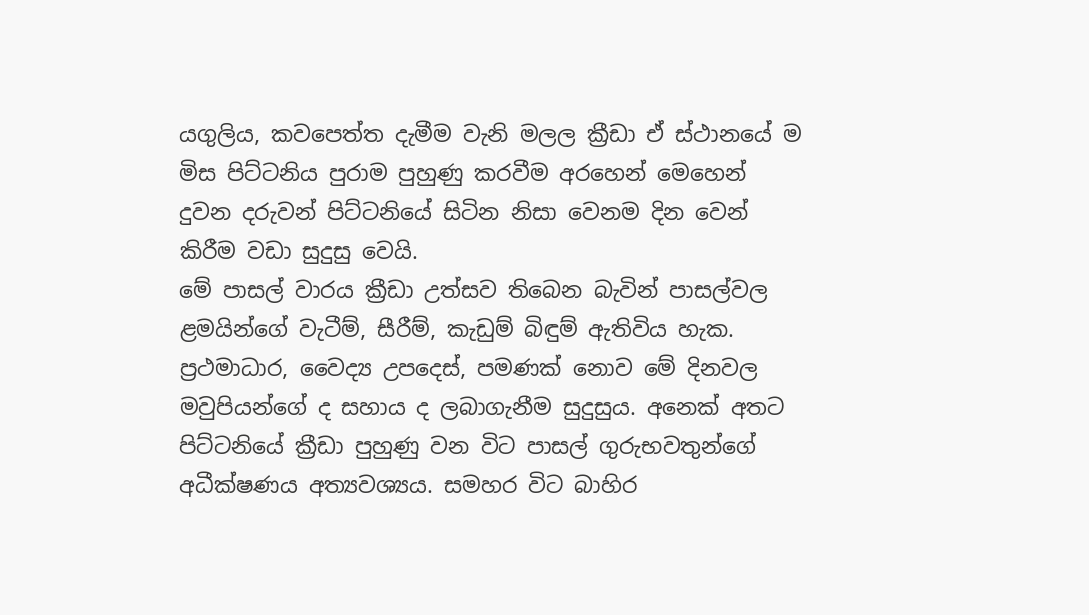යගුලිය, කවපෙත්ත දැමීම වැනි මලල ක්‍රීඩා ඒ ස්ථානයේ ම මිස පිට්ටනිය පුරාම පුහුණු කරවීම අරහෙන් මෙහෙන් දුවන දරුවන් පිට්ටනියේ සිටින නිසා වෙනම දින වෙන් කිරීම වඩා සුදුසු වෙයි.
මේ පාසල් වාරය ක්‍රීඩා උත්සව තිබෙන බැවින් පාසල්වල ළමයින්ගේ වැටීම්, සීරීම්, කැඩුම් බිඳුම් ඇතිවිය හැක. ප්‍රථමාධාර, වෛද්‍ය උපදෙස්, පමණක් නොව මේ දිනවල මවුපියන්ගේ ද සහාය ද ලබාගැනීම සුදුසුය. අනෙක් අතට පිට්ටනියේ ක්‍රීඩා පුහුණු වන විට පාසල් ගුරුභවතුන්ගේ අධීක්ෂණය අත්‍යවශ්‍යය. සමහර විට බාහිර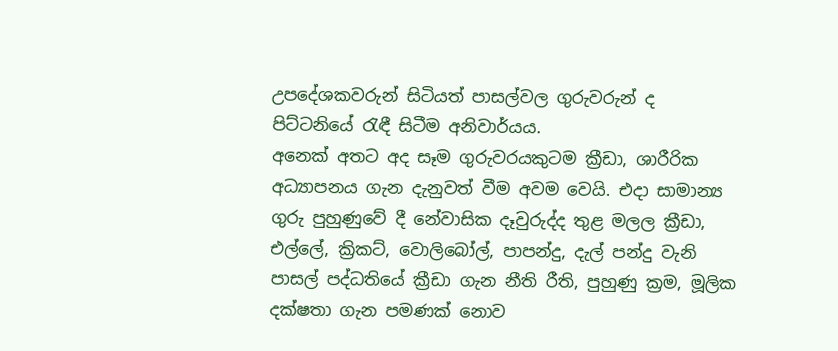උපදේශකවරුන් සිටියත් පාසල්වල ගුරුවරුන් ද පිට්ටනියේ රැඳී සිටීම අනිවාර්යය.
අනෙක් අතට අද සෑම ගුරුවරයකුටම ක්‍රීඩා, ශාරීරික අධ්‍යාපනය ගැන දැනුවත් වීම අවම වෙයි. එදා සාමාන්‍ය ගුරු පුහුණුවේ දී නේවාසික දෑවුරුද්ද තුළ මලල ක්‍රීඩා, එල්ලේ, ක්‍රිකට්, වොලිබෝල්, පාපන්දු, දැල් පන්දු වැනි පාසල් පද්ධතියේ ක්‍රීඩා ගැන නීති රීති, පුහුණු ක්‍රම, මූලික දක්ෂතා ගැන පමණක් නොව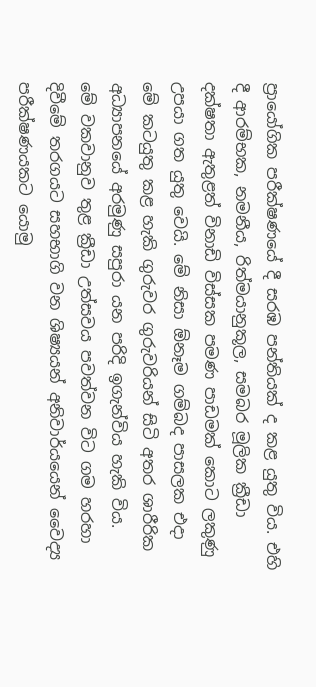ප්‍රායෝගික පරීක්ෂණයේ දී සරඹ පන්තියක් ද කළ යුතු විය. එහි දී ආරම්භක, නමනීය, රිත්මයානුකූල, සමබර මූලික ක්‍රීඩා දක්ෂතා ඇතුළත් විනාඩි විස්සක පමණ පාඩමක් කොට ලකුණු උපයා ගත යුතු වෙයි. මේ නිසා ඕනෑම ගම්බද පාසලක එදා මේ කටයුතු කළ හැකි ගුරුවර ගුරුවරියන් සිටි අතර ශාරීරික අධ්‍යාපනයේ අරමුණු සපුරා යන පරිදි ඉගැන්විය හැකි විය.
මේ වකවානුව තුළ ක්‍රීඩා උත්සවය පවත්වන විට ගම හරහා දිවීමේ තරගයට සහභාගි වන ශිෂ්‍යයන් අනිවාර්යයෙන් වෛද්‍ය පරීක්ෂණයකට යොමු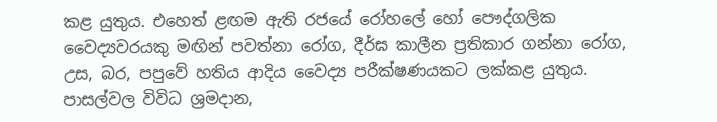කළ යුතුය. එහෙත් ළඟම ඇති රජයේ රෝහලේ හෝ පෞද්ගලික වෛද්‍යවරයකු මඟින් පවත්නා රෝග, දීර්ඝ කාලීන ප්‍රතිකාර ගන්නා රෝග, උස, බර, පපුවේ හතිය ආදිය වෛද්‍ය පරීක්ෂණයකට ලක්කළ යුතුය.
පාසල්වල විවිධ ශ්‍රමදාන,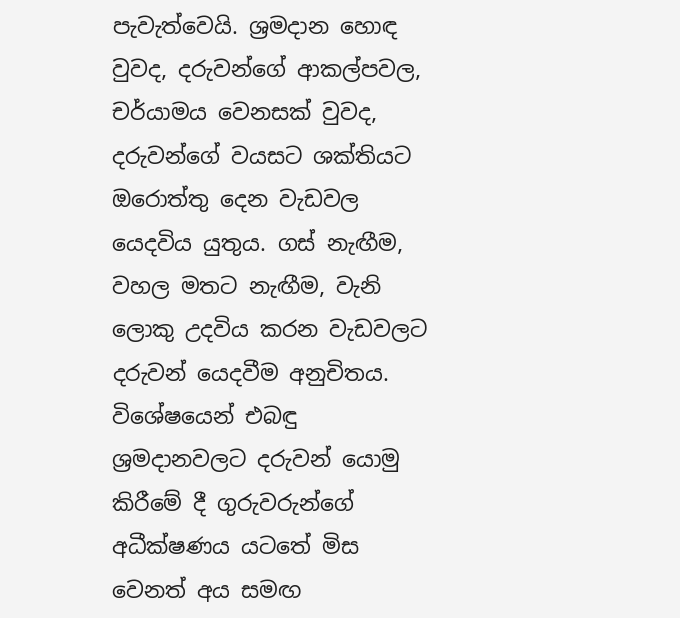පැවැත්වෙයි. ශ්‍රමදාන හොඳ වුවද, දරුවන්ගේ ආකල්පවල, චර්යාමය වෙනසක් වුවද, දරුවන්ගේ වයසට ශක්තියට ඔරොත්තු දෙන වැඩවල යෙදවිය යුතුය. ගස් නැඟීම, වහල මතට නැඟීම, වැනි ලොකු උදවිය කරන වැඩවලට දරුවන් යෙදවීම අනුචිතය. විශේෂයෙන් එබඳු ශ්‍රමදානවලට දරුවන් යොමු කිරීමේ දී ගුරුවරුන්ගේ අධීක්ෂණය යටතේ මිස වෙනත් අය සමඟ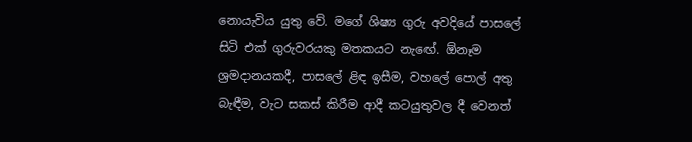නොයැවිය යුතු වේ. මගේ ශිෂ්‍ය ගුරු අවදියේ පාසලේ සිටි එක් ගුරුවරයකු මතකයට නැඟේ. ඕනෑම ශ්‍රමදානයකදී, පාසලේ ළිඳ ඉසීම, වහලේ පොල් අතු බැඳීම, වැට සකස් කිරීම ආදී කටයුතුවල දී වෙනත්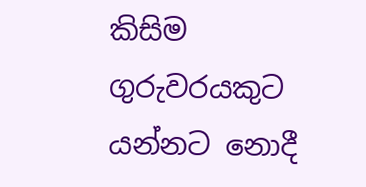කිසිම ගුරුවරයකුට යන්නට නොදී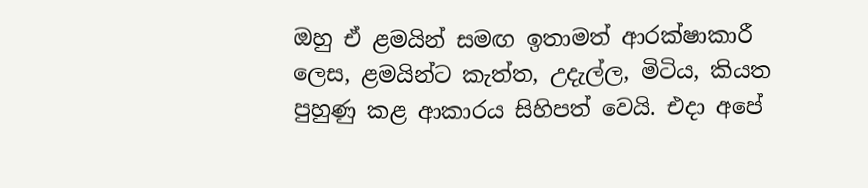ඔහු ඒ ළමයින් සමඟ ඉතාමත් ආරක්ෂාකාරී ලෙස, ළමයින්ට කැත්ත, උදැල්ල, මිටිය, කියත පුහුණු කළ ආකාරය සිහිපත් වෙයි. එදා අපේ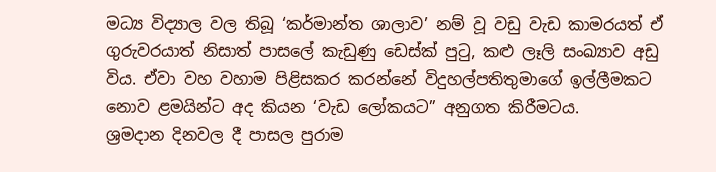මධ්‍ය විද්‍යාල වල තිබූ ‘කර්මාන්ත ශාලාව’ නම් වූ වඩු වැඩ කාමරයත් ඒ ගුරුවරයාත් නිසාත් පාසලේ කැඩුණු ඩෙස්ක් පුටු, කළු ලෑලි සංඛ්‍යාව අඩු විය. ඒවා වහ වහාම පිළිසකර කරන්නේ විදුහල්පතිතුමාගේ ඉල්ලීමකට නොව ළමයින්ට අද කියන ‘වැඩ ලෝකයට” අනුගත කිරීමටය.
ශ්‍රමදාන දිනවල දී පාසල පුරාම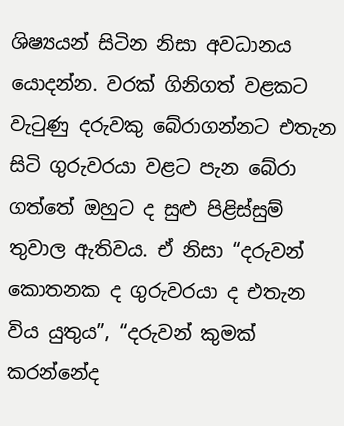ශිෂ්‍යයන් සිටින නිසා අවධානය යොදන්න. වරක් ගිනිගත් වළකට වැටුණු දරුවකු බේරාගන්නට එතැන සිටි ගුරුවරයා වළට පැන බේරා ගත්තේ ඔහුට ද සුළු පිළිස්සුම් තුවාල ඇතිවය. ඒ නිසා “දරුවන් කොතනක ද ගුරුවරයා ද එතැන විය යුතුය”, “දරුවන් කුමක් කරන්නේද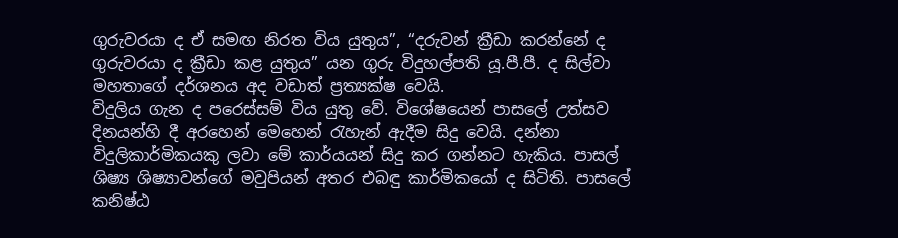ගුරුවරයා ද ඒ සමඟ නිරත විය යුතුය”, “දරුවන් ක්‍රීඩා කරන්නේ ද ගුරුවරයා ද ක්‍රීඩා කළ යුතුය” යන ගුරු විදුහල්පති යූ.පී.පී. ද සිල්වා මහතාගේ දර්ශනය අද වඩාත් ප්‍රත්‍යක්ෂ වෙයි.
විදුලිය ගැන ද පරෙස්සම් විය යුතු වේ. විශේෂයෙන් පාසලේ උත්සව දිනයන්හි දී අරහෙන් මෙහෙන් රැහැන් ඇදීම සිදු වෙයි. දන්නා විදුලිකාර්මිකයකු ලවා මේ කාර්යයන් සිදු කර ගන්නට හැකිය. පාසල් ශිෂ්‍ය ශිෂ්‍යාවන්ගේ මවුපියන් අතර එබඳු කාර්මිකයෝ ද සිටිති. පාසලේ කනිෂ්ඨ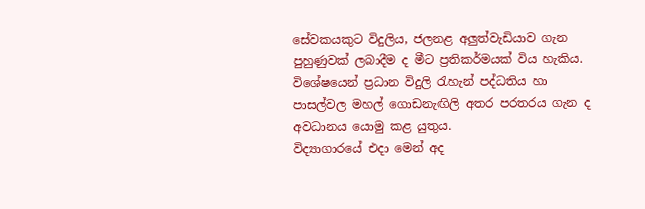සේවකයකුට විදුලිය, ජලනළ අලුත්වැඩියාව ගැන පුහුණුවක් ලබාදීම ද මීට ප්‍රතිකර්මයක් විය හැකිය. විශේෂයෙන් ප්‍රධාන විදුලි රැහැන් පද්ධතිය හා පාසල්වල මහල් ගොඩනැඟිලි අතර පරතරය ගැන ද අවධානය යොමු කළ යුතුය.
විද්‍යාගාරයේ එදා මෙන් අද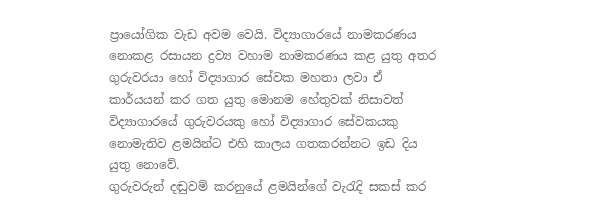ප්‍රායෝගික වැඩ අවම වෙයි. විද්‍යාගාරයේ නාමකරණය නොකළ රසායන ද්‍රව්‍ය වහාම නාමකරණය කළ යුතු අතර ගුරුවරයා හෝ විද්‍යාගාර සේවක මහතා ලවා ඒ කාර්යයන් කර ගත යුතු මොනම හේතුවක් නිසාවත් විද්‍යාගාරයේ ගුරුවරයකු හෝ විද්‍යාගාර සේවකයකු නොමැතිව ළමයින්ට එහි කාලය ගතකරන්නට ඉඩ දිය යුතු නොවේ.
ගුරුවරුන් දඬුවම් කරනුයේ ළමයින්ගේ වැරැදි සකස් කර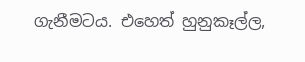ගැනීමටය. එහෙත් හුනුකෑල්ල,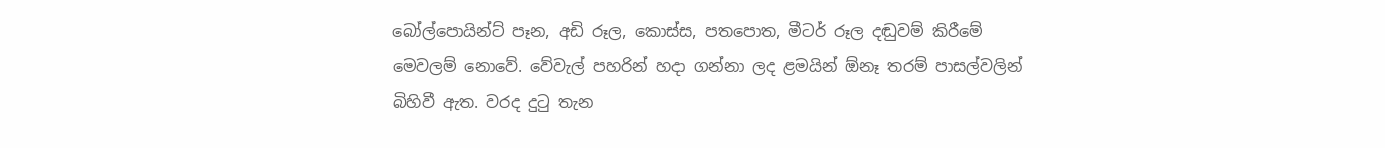බෝල්පොයින්ට් පෑන, අඩි රූල, කොස්ස, පතපොත, මීටර් රූල දඬුවම් කිරීමේ මෙවලම් නොවේ. වේවැල් පහරින් හදා ගන්නා ලද ළමයින් ඕනෑ තරම් පාසල්වලින් බිහිවී ඇත. වරද දුටු තැන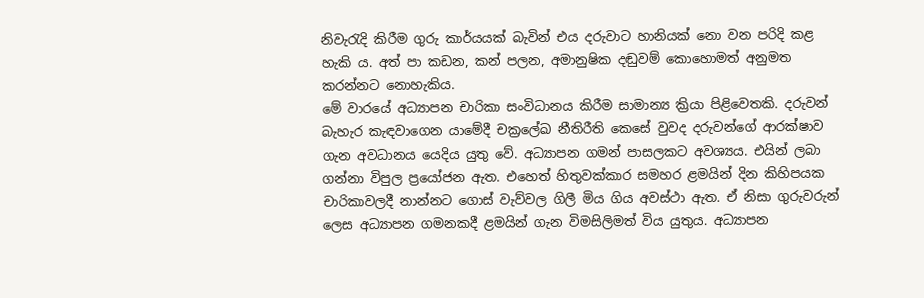නිවැරැදි කිරීම ගුරු කාර්යයක් බැවින් එය දරුවාට හානියක් නො වන පරිදි කළ හැකි ය. අත් පා කඩන, කන් පලන, අමානුෂික දඬුවම් කොහොමත් අනුමත කරන්නට නොහැකිය.
මේ වාරයේ අධ්‍යාපන චාරිකා සංවිධානය කිරීම සාමාන්‍ය ක්‍රියා පිළිවෙතකි. දරුවන් බැහැර කැඳවාගෙන යාමේදී චක්‍රලේඛ නීතිරීති කෙසේ වුවද දරුවන්ගේ ආරක්ෂාව ගැන අවධානය යෙදිය යුතු වේ. අධ්‍යාපන ගමන් පාසලකට අවශ්‍යය. එයින් ලබා ගන්නා විපුල ප්‍රයෝජන ඇත. එහෙත් හිතුවක්කාර සමහර ළමයින් දින කිහිපයක චාරිකාවලදී නාන්නට ගොස් වැව්වල ගිලී මිය ගිය අවස්ථා ඇත. ඒ නිසා ගුරුවරුන් ලෙස අධ්‍යාපන ගමනකදී ළමයින් ගැන විමසිලිමත් විය යුතුය. අධ්‍යාපන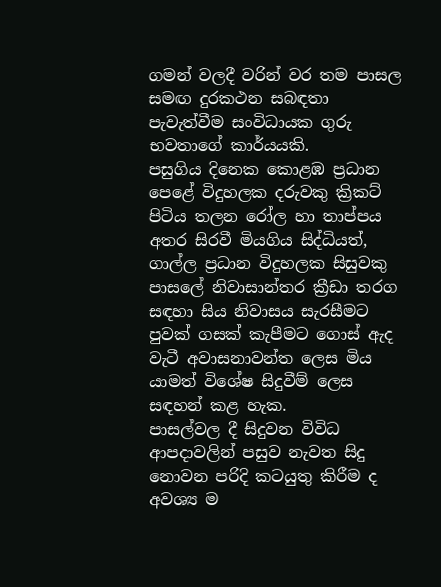ගමන් වලදී වරින් වර තම පාසල සමඟ දුරකථන සබඳතා පැවැත්වීම සංවිධායක ගුරු භවතාගේ කාර්යයකි.
පසුගිය දිනෙක කොළඹ ප්‍රධාන පෙළේ විදුහලක දරුවකු ක්‍රිකට් පිටිය තලන රෝල හා තාප්පය අතර සිරවී මියගිය සිද්ධියත්, ගාල්ල ප්‍රධාන විදුහලක සිසුවකු පාසලේ නිවාසාන්තර ක්‍රීඩා තරග සඳහා සිය නිවාසය සැරසීමට පුවක් ගසක් කැපීමට ගොස් ඇද වැටී අවාසනාවන්ත ලෙස මිය යාමත් විශේෂ සිදුවීම් ලෙස සඳහන් කළ හැක.
පාසල්වල දී සිදුවන විවිධ ආපදාවලින් පසුව නැවත සිදු නොවන පරිදි කටයුතු කිරීම ද අවශ්‍ය ම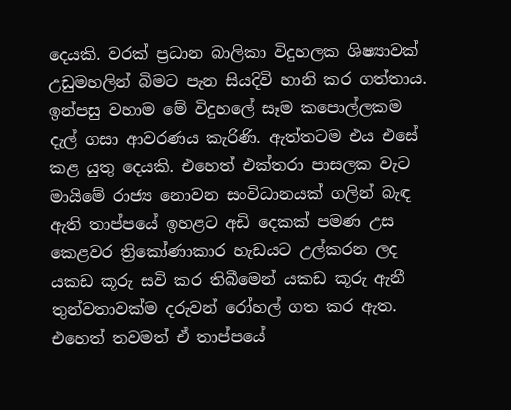දෙයකි. වරක් ප්‍රධාන බාලිකා විදුහලක ශිෂ්‍යාවක් උඩුමහලින් බිමට පැන සියදිවි හානි කර ගත්තාය. ඉන්පසු වහාම මේ විදුහලේ සෑම කපොල්ලකම දැල් ගසා ආවරණය කැරිණි. ඇත්තටම එය එසේ කළ යුතු දෙයකි. එහෙත් එක්තරා පාසලක වැට මායිමේ රාජ්‍ය නොවන සංවිධානයක් ගලින් බැඳ ඇති තාප්පයේ ඉහළට අඩි දෙකක් පමණ උස කෙළවර ත්‍රි‍කෝණාකාර හැඩයට උල්කරන ලද යකඩ කූරු සවි කර තිබීමෙන් යකඩ කූරු ඇනී තුන්වතාවක්ම දරුවන් රෝහල් ගත කර ඇත. එහෙත් තවමත් ඒ තාප්පයේ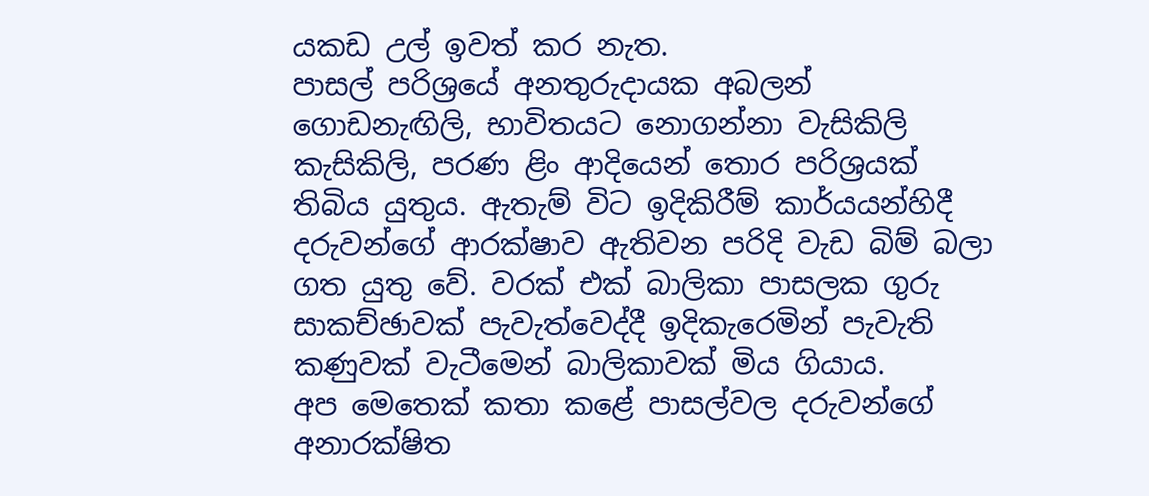යකඩ උල් ඉවත් කර නැත.
පාසල් පරිශ්‍රයේ අනතුරුදායක අබලන් ගොඩනැඟිලි, භාවිතයට නොගන්නා වැසිකිලි කැසිකිලි, පරණ ළිං ආදියෙන් තොර පරිශ්‍රයක් තිබිය යුතුය. ඇතැම් විට ඉදිකිරීම් කාර්යයන්හිදී දරුවන්ගේ ආරක්ෂාව ඇතිවන පරිදි වැඩ බිම් බලා ගත යුතු වේ. වරක් එක් බාලිකා පාසලක ගුරු සාකච්ඡාවක් පැවැත්වෙද්දී ඉදිකැරෙමින් පැවැති කණුවක් වැටීමෙන් බාලිකාවක් මිය ගියාය.
අප මෙතෙක් කතා කළේ පාසල්වල දරුවන්ගේ අනාරක්ෂිත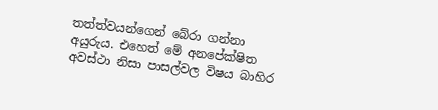තත්ත්වයන්ගෙන් බේරා ගන්නා අයුරුය. එහෙත් මේ අනපේක්ෂිත අවස්ථා නිසා පාසල්වල විෂය බාහිර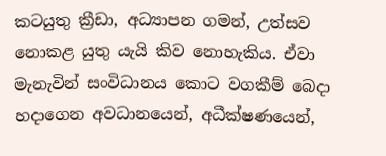කටයුතු ක්‍රීඩා, අධ්‍යාපන ගමන්, උත්සව නොකළ යුතු යැයි කිව නොහැකිය. ඒවා මැනැවින් සංවිධානය කොට වගකීම් බෙදා හදාගෙන අවධානයෙන්, අධීක්ෂණයෙන්,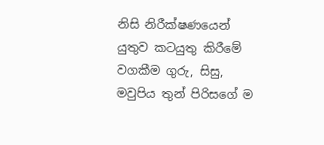නිසි නිරීක්ෂණයෙන් යුතුව කටයුතු කිරීමේ වගකීම ගුරු, සිසු, මවුපිය තුන් පිරිසගේ ම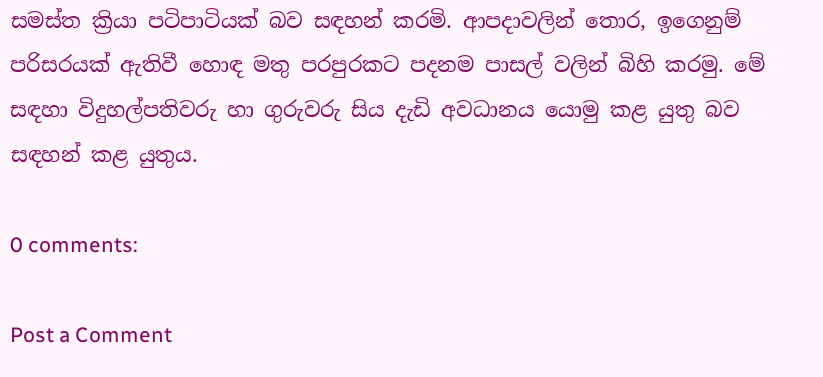සමස්ත ක්‍රියා පටිපාටියක් බව සඳහන් කරමි. ආපදාවලින් තොර, ඉගෙනුම් පරිසරයක් ඇතිවී හොඳ මතු පරපුරකට පදනම පාසල් වලින් බිහි කරමු. මේ සඳහා විදුහල්පතිවරු හා ගුරුවරු සිය දැඩි අවධානය යොමු කළ යුතු බව සඳහන් කළ යුතුය.

0 comments:

Post a Comment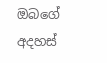ඔබගේ අදහස්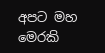අපට මහ මෙරකි